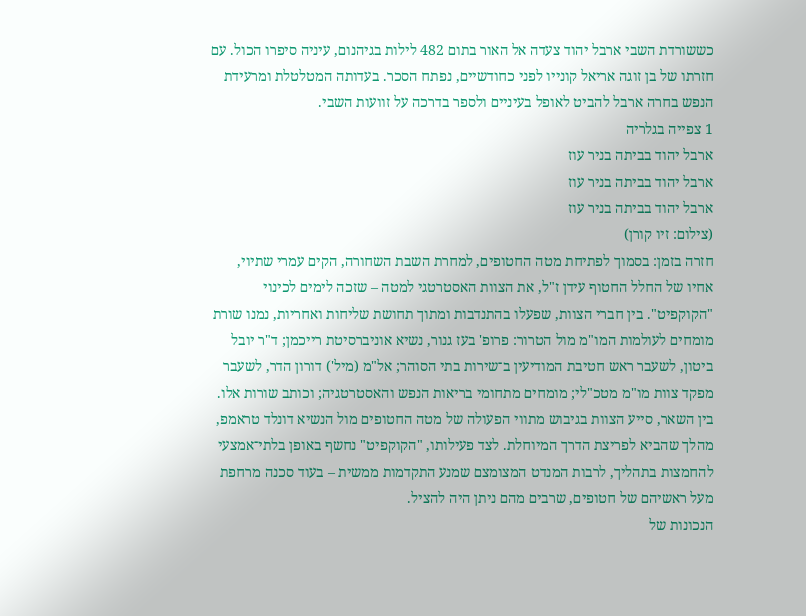כששורדת השבי ארבל יהוד צעדה אל האור בתום 482 לילות בגיהנום, עיניה סיפרו הכול. עם חזרתו של בן זוגה אריאל קונייו לפני כחודשיים, נפתח הסכר. בעדותה המטלטלת ומרעידת הנפש בחרה ארבל להביט לאופל בעיניים ולספר בדרכה על זוועות השבי.
1 צפייה בגלריה
ארבל יהוד בביתה בניר עוז
ארבל יהוד בביתה בניר עוז
ארבל יהוד בביתה בניר עוז
(צילום: זיו קורן)
חזרה בזמן: בסמוך לפתיחת מטה החטופים, למחרת השבת השחורה, הקים עמרי שתיוי, אחיו של החלל החטוף עידן ז"ל, את הצוות האסטרטגי למטה – שזכה לימים לכינוי "הקוקפיט". בין חברי הצוות, שפעלו בהתנדבות ומתוך תחושת שליחות ואחריות, נמנו שורת מומחים לעולמות המו"מ מול הטרור: פרופ' בעז גנור, נשיא אוניברסיטת רייכמן; ד"ר יובל ביטון, לשעבר ראש חטיבת המודיעין ב־שירות בתי הסוהר; אל"מ (מיל') דורון הדר, לשעבר מפקד צוות מו"מ מטכ"לי; מומחים מתחומי בריאות הנפש והאסטרטגיה; וכותב שורות אלו.
בין השאר, סייע הצוות בגיבוש מתווי הפעולה של מטה החטופים מול הנשיא דונלד טראמפ, מהלך שהביא לפריצת הדרך המיוחלת. לצד פעילותו, "הקוקפיט" נחשף באופן בלתי־אמצעי להחמצות בתהליך, לרבות המנדט המצומצם שמנע התקדמות ממשית – בעוד סכנה מרחפת מעל ראשיהם של חטופים, שרבים מהם ניתן היה להציל.
הנכונות של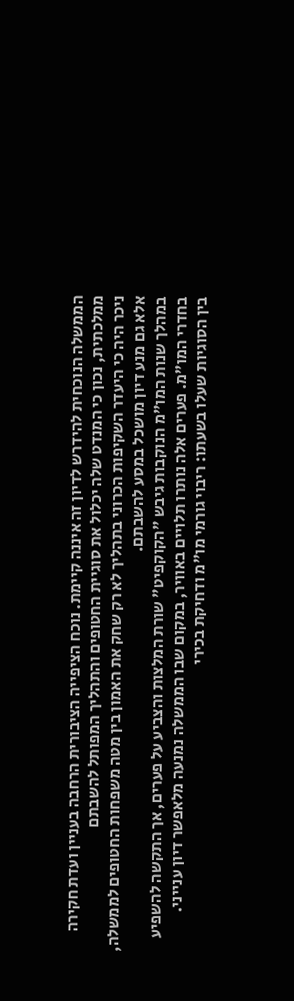הממשלה הנוכחית להידרש לדיון זה איננה קיימת. נוכח הציפייה הציבורית הרחבה בעניין ועדת חקירה ממלכתית, נכון כי המנדט שלה יכלול את סוגיית החטופים והתהליך המפותל להשבתם
ניכר היה כי היעדר השקיפות הכרוני בתהליך לא רק שחק את האמון בין מטה משפחות החטופים לממשלה, אלא גם מנע דיון מושכל במסע להשבתם.
במהלך שנות המו"מ הנוקבות גיבש "הקוקפיט" שורת המלצות והצביע על פערים, אך התקשה להשפיע בחדרי המו"מ. פערים אלה נותרו תלויים באוויר, במקום שבו הממשלה נמנעה מלאפשר דיון ענייני.
בין הסוגיות שעלו בשעתו: ריבוי גורמי מו"מ ודחיקת בכירי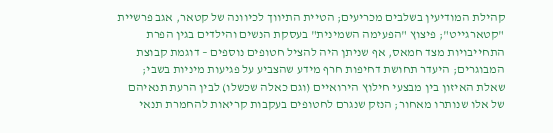קהילת המודיעין בשלבים מכריעים; הטיית התיווך לכיוונה של קטאר, אגב פרשיית "קטארגייט"; פיצוץ "הפעימה השמינית" בעסקת הנשים והילדים בגין הפרת התחייבויות מצד חמאס, אף שניתן היה להציל חטופים נוספים – דוגמת קבוצת המבוגרים; היעדר תחושת דחיפות חרף מידע שהצביע על פגיעות מיניות בשבי; שאלת האיזון בין מבצעי חילוץ הירואיים (וגם כאלה שכשלו) לבין הרעת תנאיהם של אלו שנותרו מאחור; הנזק שנגרם לחטופים בעקבות קריאות להחמרת תנאי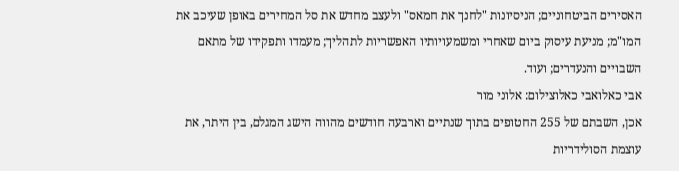האסירים הביטחוניים; הניסיונות "לחנך את חמאס" ולעצב מחדש את סל המחירים באופן שעיכב את המו"מ; מניעת עיסוק ביום שאחרי ומשמעויותיו האפשריות לתהליך; מעמדו ותפקידו של מתאם השבויים והנעדרים; ועוד.
אבי כאלואבי כאלוצילום: אלוני מור
אכן, השבתם של 255 החטופים בתוך שנתיים וארבעה חודשים מהווה הישג המגלם, בין היתר, את עוצמת הסולידריות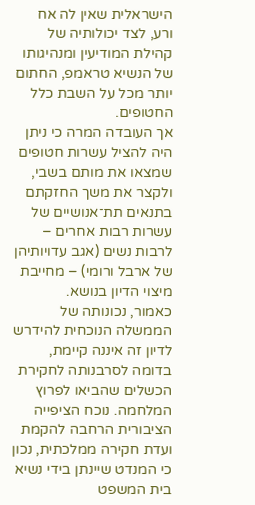הישראלית שאין לה אח ורע, לצד יכולותיה של קהילת המודיעין ומנהיגותו של הנשיא טראמפ, החתום יותר מכל על השבת כלל החטופים.
אך העובדה המרה כי ניתן היה להציל עשרות חטופים שמצאו את מותם בשבי, ולקצר את משך החזקתם בתנאים תת־אנושיים של עשרות רבות אחרים – לרבות נשים (אגב עדויותיהן של ארבל ורומי) – מחייבת מיצוי הדיון בנושא.
כאמור, נכונותה של הממשלה הנוכחית להידרש לדיון זה איננה קיימת, בדומה לסרבנותה לחקירת הכשלים שהביאו לפרוץ המלחמה. נוכח הציפייה הציבורית הרחבה להקמת ועדת חקירה ממלכתית, נכון כי המנדט שיינתן בידי נשיא בית המשפט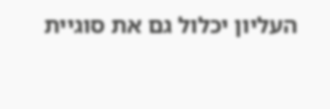העליון יכלול גם את סוגיית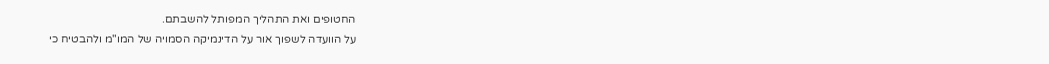החטופים ואת התהליך המפותל להשבתם.
על הוועדה לשפוך אור על הדינמיקה הסמויה של המו"מ ולהבטיח כי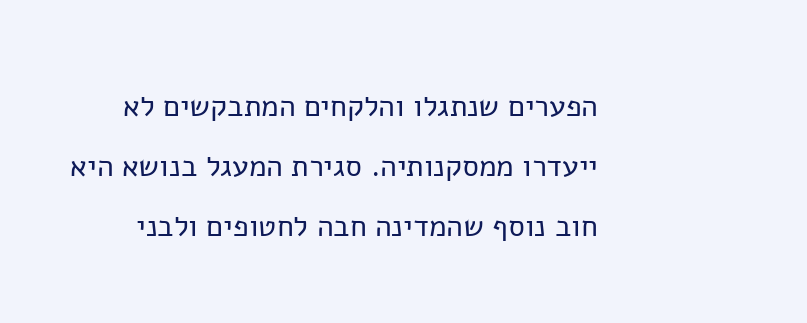הפערים שנתגלו והלקחים המתבקשים לא ייעדרו ממסקנותיה. סגירת המעגל בנושא היא חוב נוסף שהמדינה חבה לחטופים ולבני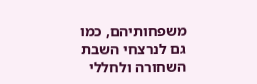משפחותיהם, כמו גם לנרצחי השבת השחורה ולחללי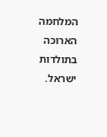המלחמה הארוכה בתולדות ישראל.